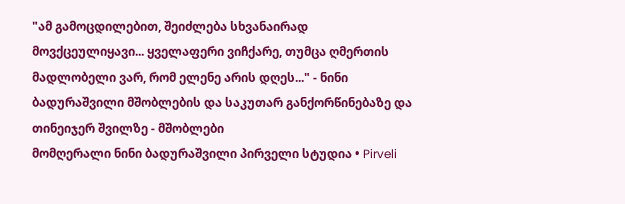"ამ გამოცდილებით, შეიძლება სხვანაირად მოვქცეულიყავი... ყველაფერი ვიჩქარე, თუმცა ღმერთის მადლობელი ვარ, რომ ელენე არის დღეს..." - ნინი ბადურაშვილი მშობლების და საკუთარ განქორწინებაზე და თინეიჯერ შვილზე - მშობლები
მომღერალი ნინი ბადურაშვილი პირველი სტუდია • Pirveli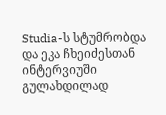Studia-ს სტუმრობდა და ეკა ჩხეიძესთან ინტერვიუში გულახდილად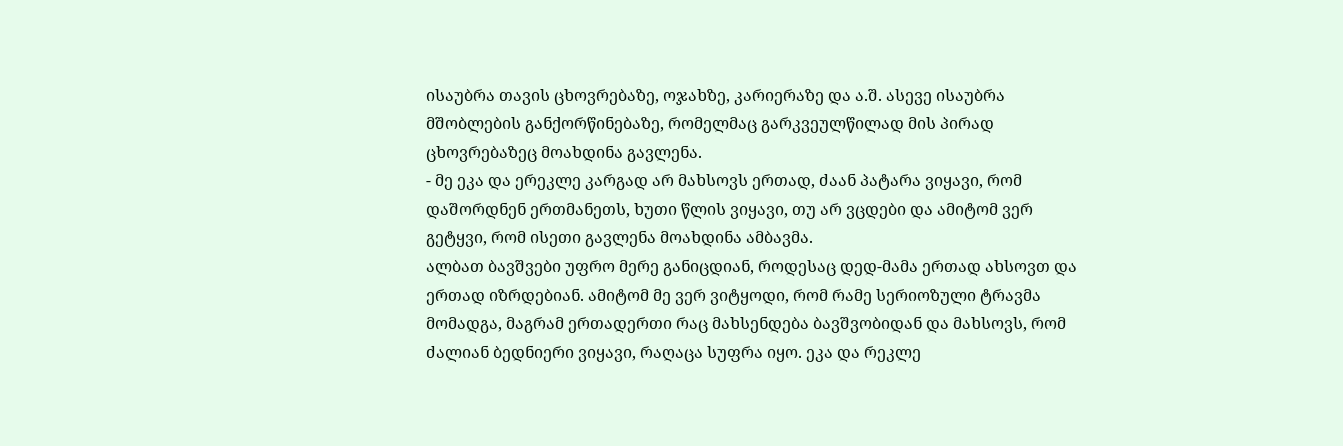ისაუბრა თავის ცხოვრებაზე, ოჯახზე, კარიერაზე და ა.შ. ასევე ისაუბრა მშობლების განქორწინებაზე, რომელმაც გარკვეულწილად მის პირად ცხოვრებაზეც მოახდინა გავლენა.
- მე ეკა და ერეკლე კარგად არ მახსოვს ერთად, ძაან პატარა ვიყავი, რომ დაშორდნენ ერთმანეთს, ხუთი წლის ვიყავი, თუ არ ვცდები და ამიტომ ვერ გეტყვი, რომ ისეთი გავლენა მოახდინა ამბავმა.
ალბათ ბავშვები უფრო მერე განიცდიან, როდესაც დედ-მამა ერთად ახსოვთ და ერთად იზრდებიან. ამიტომ მე ვერ ვიტყოდი, რომ რამე სერიოზული ტრავმა მომადგა, მაგრამ ერთადერთი რაც მახსენდება ბავშვობიდან და მახსოვს, რომ ძალიან ბედნიერი ვიყავი, რაღაცა სუფრა იყო. ეკა და რეკლე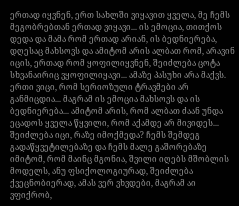ერთად იყვნენ, ერთ სახლში ვიყავით ყველა, მე ჩემს მეგობრებთან ერთად ვიყავი... ის ემოცია, თითქოს დედა და მამა რომ ერთად არიან, ის ბედნიერება, დღესაც მახსოვს და ამიტომ არის ალბათ რომ, არავინ იცის, ერთად რომ ყოფილიყვნენ, შეიძლება ცოტა სხვანაირიც ვყოფილიყავი... ამაზე პასუხი არა მაქვს. ერთი ვიცი, რომ სერიოზული ტრავმები არ განმიცდია... მაგრამ ის ემოცია მახსოვს და ის ბედნიერება... ამიტომ არის, რომ ალბათ ძაან უნდა ეცადოს ყველა წყვილი, რომ აქამდე არ მივიდეს... შეიძლება იცი, რაზე იმოქმედა? ჩემს შემდეგ გადაწყვეტილებაზე და ჩემს მალე გაშორებაზე იმიტომ, რომ მაინც მგონია, შვილი იღებს მშობლის მოდელს, ანუ ფსიქოლოგიურად, შეიძლება ქვეცნობიერად, ამას ვერ ვხვდები, მაგრამ აი ვფიქრობ,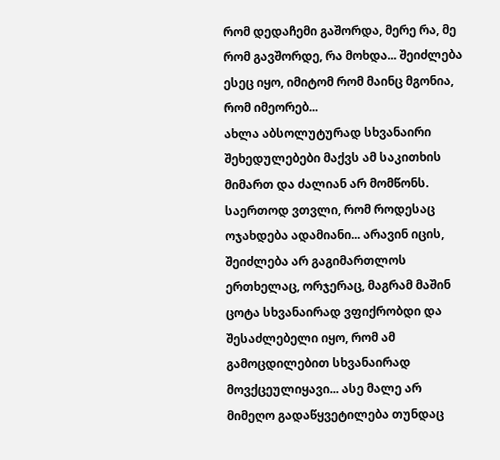რომ დედაჩემი გაშორდა, მერე რა, მე რომ გავშორდე, რა მოხდა... შეიძლება ესეც იყო, იმიტომ რომ მაინც მგონია, რომ იმეორებ...
ახლა აბსოლუტურად სხვანაირი შეხედულებები მაქვს ამ საკითხის მიმართ და ძალიან არ მომწონს. საერთოდ ვთვლი, რომ როდესაც ოჯახდება ადამიანი... არავინ იცის, შეიძლება არ გაგიმართლოს ერთხელაც, ორჯერაც, მაგრამ მაშინ ცოტა სხვანაირად ვფიქრობდი და შესაძლებელი იყო, რომ ამ გამოცდილებით სხვანაირად მოვქცეულიყავი... ასე მალე არ მიმეღო გადაწყვეტილება თუნდაც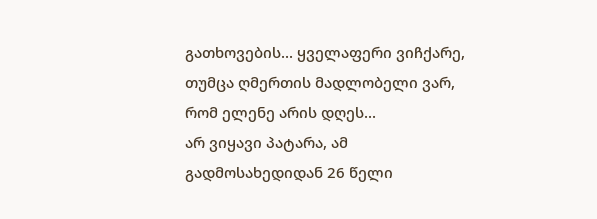გათხოვების... ყველაფერი ვიჩქარე, თუმცა ღმერთის მადლობელი ვარ, რომ ელენე არის დღეს...
არ ვიყავი პატარა, ამ გადმოსახედიდან 26 წელი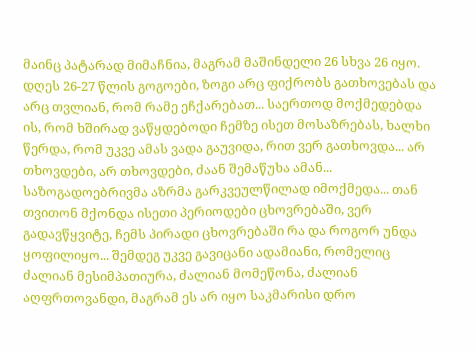მაინც პატარად მიმაჩნია, მაგრამ მაშინდელი 26 სხვა 26 იყო. დღეს 26-27 წლის გოგოები, ზოგი არც ფიქრობს გათხოვებას და არც თვლიან, რომ რამე ეჩქარებათ... საერთოდ მოქმედებდა ის, რომ ხშირად ვაწყდებოდი ჩემზე ისეთ მოსაზრებას, ხალხი წერდა, რომ უკვე ამას ვადა გაუვიდა, რით ვერ გათხოვდა... არ თხოვდები, არ თხოვდები, ძაან შემაწუხა ამან... საზოგადოებრივმა აზრმა გარკვეულწილად იმოქმედა... თან თვითონ მქონდა ისეთი პერიოდები ცხოვრებაში, ვერ გადავწყვიტე, ჩემს პირადი ცხოვრებაში რა და როგორ უნდა ყოფილიყო... შემდეგ უკვე გავიცანი ადამიანი, რომელიც ძალიან მესიმპათიურა, ძალიან მომეწონა, ძალიან აღფრთოვანდი, მაგრამ ეს არ იყო საკმარისი დრო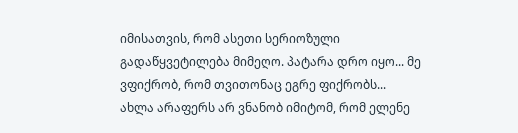იმისათვის, რომ ასეთი სერიოზული გადაწყვეტილება მიმეღო. პატარა დრო იყო... მე ვფიქრობ, რომ თვითონაც ეგრე ფიქრობს...
ახლა არაფერს არ ვნანობ იმიტომ, რომ ელენე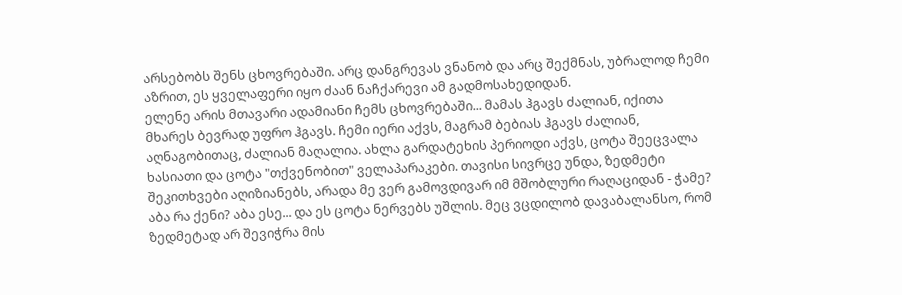არსებობს შენს ცხოვრებაში. არც დანგრევას ვნანობ და არც შექმნას, უბრალოდ ჩემი აზრით, ეს ყველაფერი იყო ძაან ნაჩქარევი ამ გადმოსახედიდან.
ელენე არის მთავარი ადამიანი ჩემს ცხოვრებაში... მამას ჰგავს ძალიან, იქითა მხარეს ბევრად უფრო ჰგავს. ჩემი იერი აქვს, მაგრამ ბებიას ჰგავს ძალიან, აღნაგობითაც, ძალიან მაღალია. ახლა გარდატეხის პერიოდი აქვს, ცოტა შეეცვალა ხასიათი და ცოტა "თქვენობით" ველაპარაკები. თავისი სივრცე უნდა, ზედმეტი შეკითხვები აღიზიანებს, არადა მე ვერ გამოვდივარ იმ მშობლური რაღაციდან - ჭამე? აბა რა ქენი? აბა ესე... და ეს ცოტა ნერვებს უშლის. მეც ვცდილობ დავაბალანსო, რომ ზედმეტად არ შევიჭრა მის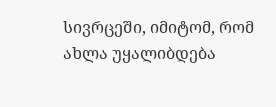სივრცეში, იმიტომ, რომ ახლა უყალიბდება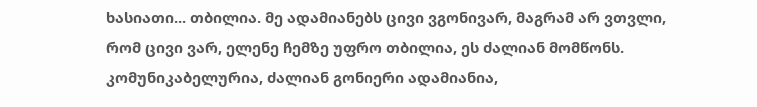ხასიათი... თბილია. მე ადამიანებს ცივი ვგონივარ, მაგრამ არ ვთვლი, რომ ცივი ვარ, ელენე ჩემზე უფრო თბილია, ეს ძალიან მომწონს. კომუნიკაბელურია, ძალიან გონიერი ადამიანია,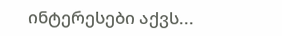ინტერესები აქვს...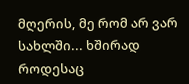მღერის, მე რომ არ ვარ სახლში... ხშირად როდესაც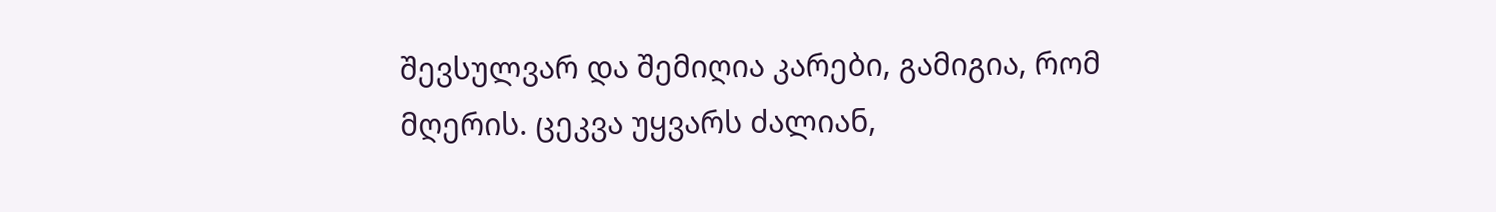შევსულვარ და შემიღია კარები, გამიგია, რომ მღერის. ცეკვა უყვარს ძალიან,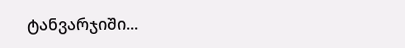ტანვარჯიში...